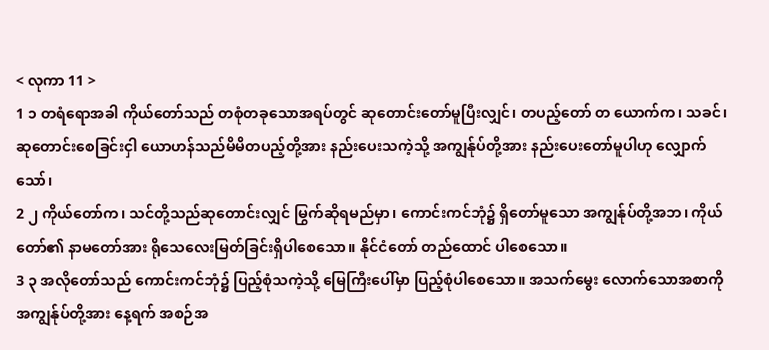< လုကာ 11 >
1 ၁ တရံရောအခါ ကိုယ်တော်သည် တစုံတခုသောအရပ်တွင် ဆုတောင်းတော်မူပြီးလျှင်၊ တပည့်တော် တ ယောက်က၊ သခင်၊ ဆုတောင်းစေခြင်းငှါ ယောဟန်သည်မိမိတပည့်တို့အား နည်းပေးသကဲ့သို့ အကျွန်ုပ်တို့အား နည်းပေးတော်မူပါဟု လျှောက်သော်၊
2 ၂ ကိုယ်တော်က၊ သင်တို့သည်ဆုတောင်းလျှင် မြွက်ဆိုရမည်မှာ၊ ကောင်းကင်ဘုံ၌ ရှိတော်မူသော အကျွန်ုပ်တို့အဘ၊ ကိုယ်တော်၏ နာမတော်အား ရိုသေလေးမြတ်ခြင်းရှိပါစေသော။ နိုင်ငံတော် တည်ထောင် ပါစေသော။
3 ၃ အလိုတော်သည် ကောင်းကင်ဘုံ၌ ပြည့်စုံသကဲ့သို့ မြေကြီးပေါ်မှာ ပြည့်စုံပါစေသော။ အသက်မွေး လောက်သောအစာကို အကျွန်ုပ်တို့အား နေ့ရက် အစဉ်အ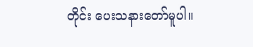တိုင်း ပေးသနားတော်မူပါ။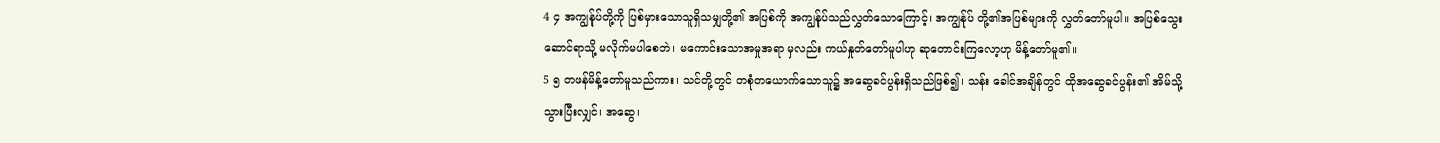4 ၄ အကျွန်ုပ်တို့ကို ပြစ်မှားသောသူရှိသမျှတို့၏ အပြစ်ကို အကျွန်ုပ်သည်လွှတ်သောကြောင့်၊ အကျွန်ုပ် တို့၏အပြစ်များကို လွှတ်တော်မူပါ။ အပြစ်သွေးဆောင်ရာသို့ မလိုက်မပါစေဘဲ၊ မကောင်းသောအမှုအရာ မှလည်း ကယ်နှုတ်တော်မူပါဟု ဆုတောင်းကြလော့ဟု မိန့်တော်မူ၏။
5 ၅ တဖန်မိန့်တော်မူသည်ကား၊ သင်တို့တွင် တစုံတယောက်သောသူ၌ အဆွေခင်ပွန်းရှိသည်ဖြစ်၍၊ သန်း ခေါင်အချိန်တွင် ထိုအဆွေခင်ပွန်း၏ အိမ်သို့သွားပြီးလျှင်၊ အဆွေ၊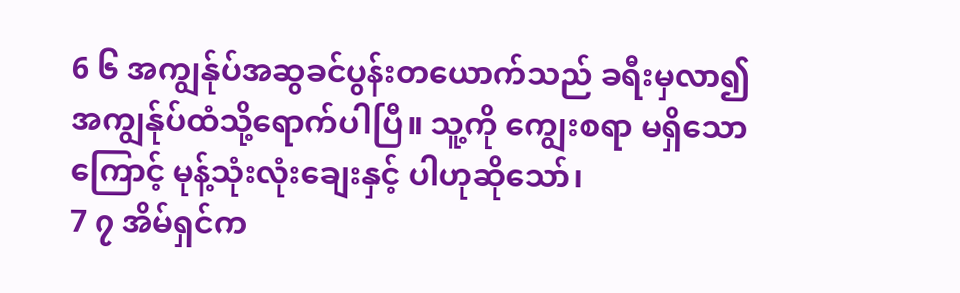6 ၆ အကျွန်ုပ်အဆွခင်ပွန်းတယောက်သည် ခရီးမှလာ၍ အကျွန်ုပ်ထံသို့ရောက်ပါပြီ။ သူ့ကို ကျွေးစရာ မရှိသောကြောင့် မုန့်သုံးလုံးချေးနှင့် ပါဟုဆိုသော်၊
7 ၇ အိမ်ရှင်က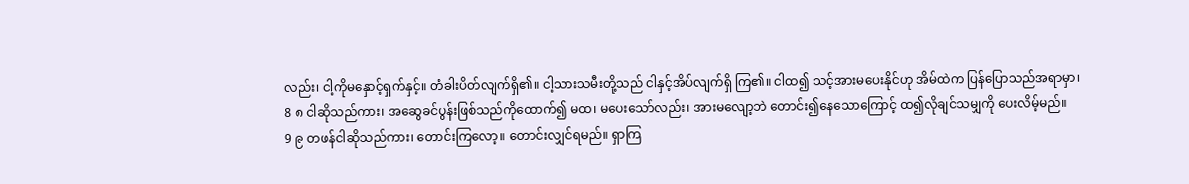လည်း၊ ငါ့ကိုမနှောင့်ရှက်နှင့်။ တံခါးပိတ်လျက်ရှိ၏။ ငါ့သားသမီးတို့သည် ငါနှင့်အိပ်လျက်ရှိ ကြ၏။ ငါထ၍ သင့်အားမပေးနိုင်ဟု အိမ်ထဲက ပြန်ပြောသည်အရာမှာ၊
8 ၈ ငါဆိုသည်ကား၊ အဆွေခင်ပွန်းဖြစ်သည်ကိုထောက်၍ မထ၊ မပေးသော်လည်း၊ အားမလျော့ဘဲ တောင်း၍နေသောကြောင့် ထ၍လိုချင်သမျှကို ပေးလိမ့်မည်။
9 ၉ တဖန်ငါဆိုသည်ကား၊ တောင်းကြလော့။ တောင်းလျှင်ရမည်။ ရှာကြ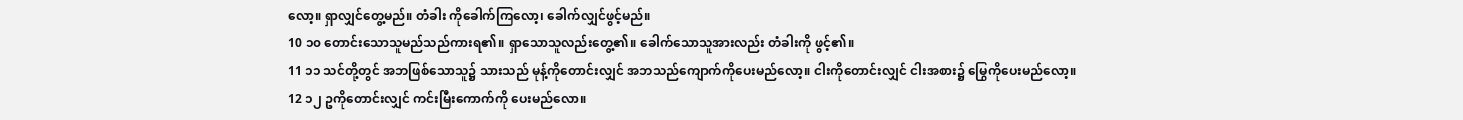လော့။ ရှာလျှင်တွေ့မည်။ တံခါး ကိုခေါက်ကြလော့၊ ခေါက်လျှင်ဖွင့်မည်။
10 ၁၀ တောင်းသောသူမည်သည်ကားရ၏။ ရှာသောသူလည်းတွေ့၏။ ခေါက်သောသူအားလည်း တံခါးကို ဖွင့်၏။
11 ၁၁ သင်တို့တွင် အဘဖြစ်သောသူ၌ သားသည် မုန့်ကိုတောင်းလျှင် အဘသည်ကျောက်ကိုပေးမည်လော့။ ငါးကိုတောင်းလျှင် ငါးအစား၌ မြွေကိုပေးမည်လော့။
12 ၁၂ ဥကိုတောင်းလျှင် ကင်းမြီးကောက်ကို ပေးမည်လော။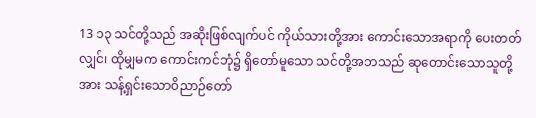13 ၁၃ သင်တို့သည် အဆိုးဖြစ်လျက်ပင် ကိုယ်သားတို့အား ကောင်းသောအရာကို ပေးတတ်လျှင်၊ ထိုမျှမက ကောင်းကင်ဘုံ၌ ရှိတော်မူသော သင်တို့အဘသည် ဆုတောင်းသောသူတို့အား သန့်ရှင်းသောဝိညာဉ်တော်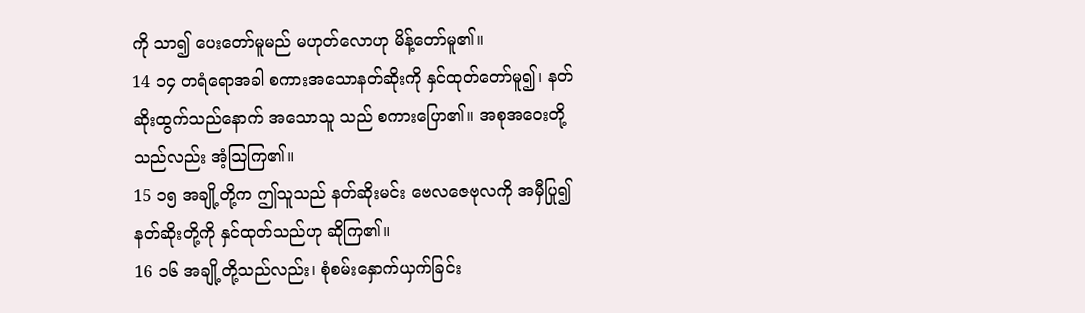ကို သာ၍ ပေးတော်မူမည် မဟုတ်လောဟု မိန့်တော်မူ၏။
14 ၁၄ တရံရောအခါ စကားအသောနတ်ဆိုးကို နှင်ထုတ်တော်မူ၍၊ နတ်ဆိုးထွက်သည်နောက် အသောသူ သည် စကားပြော၏။ အစုအဝေးတို့သည်လည်း အံ့ဩကြ၏။
15 ၁၅ အချို့တို့က ဤသူသည် နတ်ဆိုးမင်း ဗေလဇေဗုလကို အမှီပြု၍ နတ်ဆိုးတို့ကို နှင်ထုတ်သည်ဟု ဆိုကြ၏။
16 ၁၆ အချို့တို့သည်လည်း၊ စုံစမ်းနှောက်ယှက်ခြင်း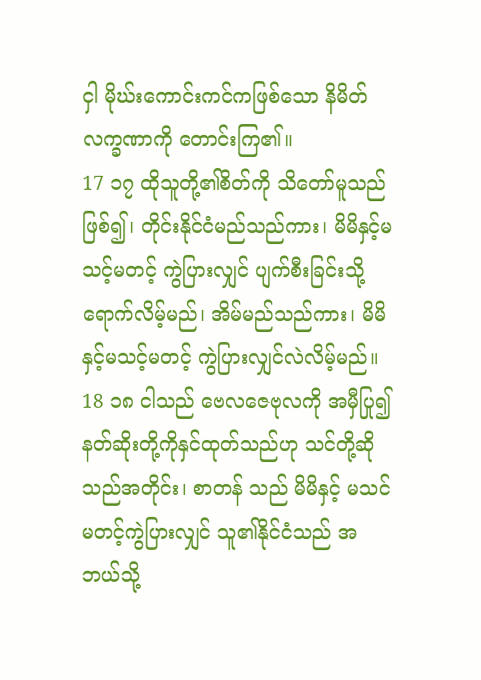ငှါ မိုဃ်းကောင်းကင်ကဖြစ်သော နိမိတ်လက္ခဏာကို တောင်းကြ၏။
17 ၁၇ ထိုသူတို့၏စိတ်ကို သိတော်မူသည်ဖြစ်၍၊ တိုင်းနိုင်ငံမည်သည်ကား၊ မိမိနှင့်မသင့်မတင့် ကွဲပြားလျှင် ပျက်စီးခြင်းသို့ရောက်လိမ့်မည်၊ အိမ်မည်သည်ကား၊ မိမိနှင့်မသင့်မတင့် ကွဲပြားလျှင်လဲလိမ့်မည်။
18 ၁၈ ငါသည် ဗေလဇေဗုလကို အမှီပြု၍ နတ်ဆိုးတို့ကိုနှင်ထုတ်သည်ဟု သင်တို့ဆိုသည်အတိုင်း၊ စာတန် သည် မိမိနှင့် မသင်မတင့်ကွဲပြားလျှင် သူ၏နိုင်ငံသည် အဘယ်သို့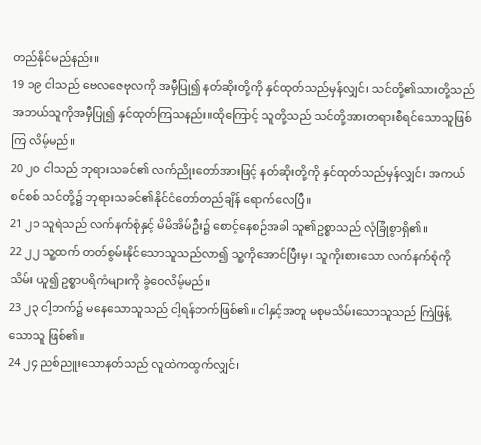တည်နိုင်မည်နည်း။
19 ၁၉ ငါသည် ဗေလဇေဗုလကို အမှီပြု၍ နတ်ဆိုးတို့ကို နှင်ထုတ်သည်မှန်လျှင်၊ သင်တို့၏သားတို့သည် အဘယ်သူကိုအမှီပြု၍ နှင်ထုတ်ကြသနည်း။ထိုကြောင့် သူတို့သည် သင်တို့အားတရားစီရင်သောသူဖြစ်ကြ လိမ့်မည်။
20 ၂၀ ငါသည် ဘုရားသခင်၏ လက်ညိုးတော်အားဖြင့် နတ်ဆိုးတို့ကို နှင်ထုတ်သည်မှန်လျှင်၊ အကယ်စင်စစ် သင်တို့၌ ဘုရားသခင်၏နိုင်ငံတော်တည်ချိန် ရောက်လေပြီ။
21 ၂၁ သူရဲသည် လက်နက်စုံနှင့် မိမိအိမ်ဦး၌ စောင့်နေစဉ်အခါ သူ၏ဥစ္စာသည် လုံခြုံစွာရှိ၏။
22 ၂၂ သူ့ထက် တတ်စွမ်းနိုင်သောသူသည်လာ၍ သူ့ကိုအောင်ပြီးမှ၊ သူကိုးစားသော လက်နက်စုံကို သိမ်း ယူ၍ ဥစ္စာပရိကံများကို ခွဲဝေလိမ့်မည်။
23 ၂၃ ငါ့ဘက်၌ မနေသောသူသည် ငါ့ရန်ဘက်ဖြစ်၏။ ငါနှင့်အတူ မစုမသိမ်းသောသူသည် ကြဲဖြန့်သောသူ ဖြစ်၏။
24 ၂၄ ညစ်ညူးသောနတ်သည် လူထဲကထွက်လျှင်၊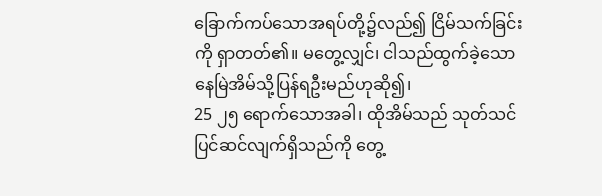ခြောက်ကပ်သောအရပ်တို့၌လည်၍ ငြိမ်သက်ခြင်းကို ရှာတတ်၏။ မတွေ့လျှင်၊ ငါသည်ထွက်ခဲ့သော နေမြဲအိမ်သို့ပြန်ရဦးမည်ဟုဆို၍၊
25 ၂၅ ရောက်သောအခါ၊ ထိုအိမ်သည် သုတ်သင်ပြင်ဆင်လျက်ရှိသည်ကို တွေ့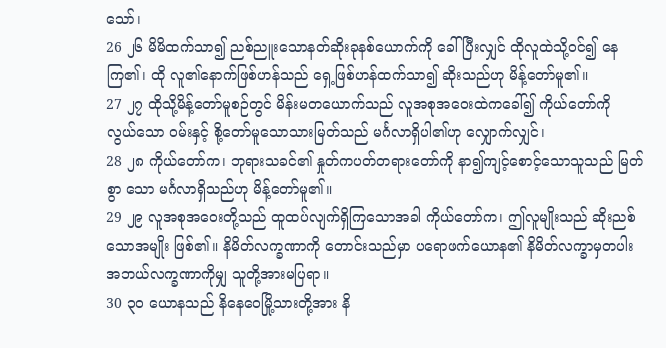သော်၊
26 ၂၆ မိမိထက်သာ၍ ညစ်ညူးသောနတ်ဆိုးခုနစ်ယောက်ကို ခေါ်ပြီးလျှင် ထိုလူထဲသို့ဝင်၍ နေကြ၏၊ ထို လူ၏နောက်ဖြစ်ဟန်သည် ရှေ့ဖြစ်ဟန်ထက်သာ၍ ဆိုးသည်ဟု မိန့်တော်မူ၏။
27 ၂၇ ထိုသို့မိန့်တော်မူစဉ်တွင် မိန်းမတယောက်သည် လူအစုအဝေးထဲကခေါ်၍ ကိုယ်တော်ကို လွယ်သော ဝမ်းနှင့် စို့တော်မူသောသားမြတ်သည် မင်္ဂလာရှိပါ၏ဟု လျှောက်လျှင်၊
28 ၂၈ ကိုယ်တော်က၊ ဘုရားသခင်၏ နှုတ်ကပတ်တရားတော်ကို နာ၍ကျင့်စောင့်သောသူသည် မြတ်စွာ သော မင်္ဂလာရှိသည်ဟု မိန့်တော်မူ၏။
29 ၂၉ လူအစုအဝေးတို့သည် ထူထပ်လျက်ရှိကြသောအခါ ကိုယ်တော်က၊ ဤလူမျိုးသည် ဆိုးညစ်သောအမျိုး ဖြစ်၏။ နိမိတ်လက္ခဏာကို တောင်းသည်မှာ ပရောဖက်ယောန၏ နိမိတ်လက္ခာမှတပါး အဘယ်လက္ခဏာကိုမျှ သူတို့အားမပြရာ။
30 ၃၀ ယောနသည် နိနေဝေမြို့သားတို့အား နိ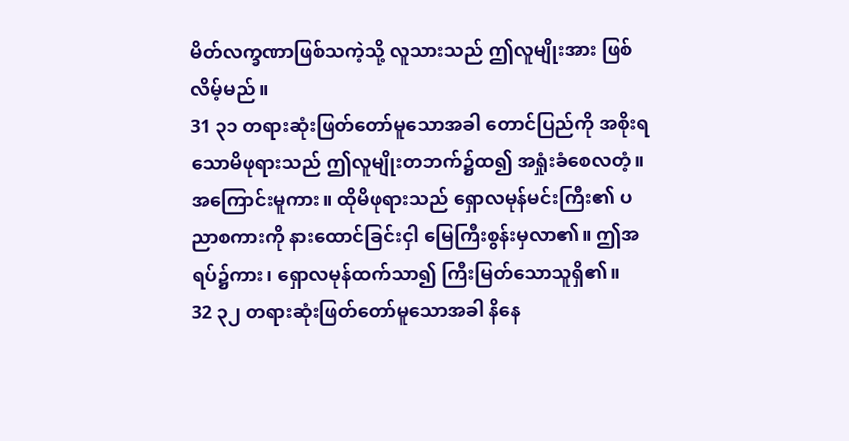မိတ်လက္ခဏာဖြစ်သကဲ့သို့ လူသားသည် ဤလူမျိုးအား ဖြစ်လိမ့်မည်။
31 ၃၁ တရားဆုံးဖြတ်တော်မူသောအခါ တောင်ပြည်ကို အစိုးရသောမိဖုရားသည် ဤလူမျိုးတဘက်၌ထ၍ အရှုံးခံစေလတံ့။ အကြောင်းမူကား။ ထိုမိဖုရားသည် ရှောလမုန်မင်းကြီး၏ ပညာစကားကို နားထောင်ခြင်းငှါ မြေကြီးစွန်းမှလာ၏။ ဤအရပ်၌ကား၊ ရှောလမုန်ထက်သာ၍ ကြီးမြတ်သောသူရှိ၏။
32 ၃၂ တရားဆုံးဖြတ်တော်မူသောအခါ နိနေ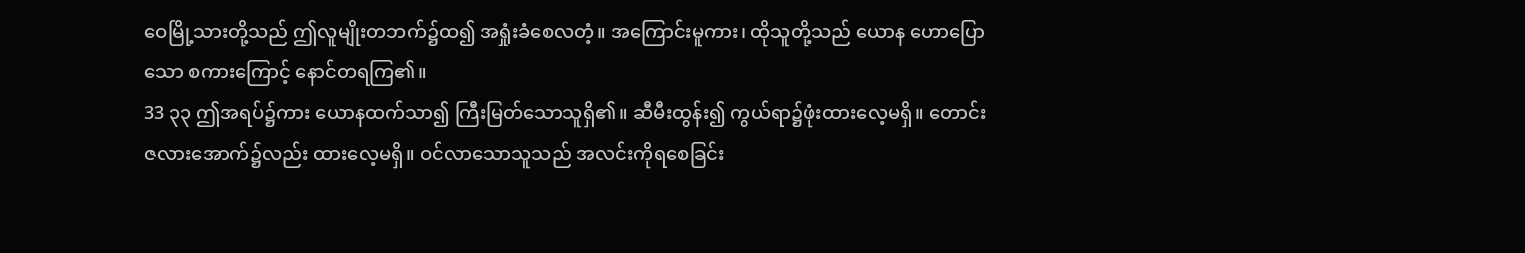ဝေမြို့သားတို့သည် ဤလူမျိုးတဘက်၌ထ၍ အရှုံးခံစေလတံ့။ အကြောင်းမူကား၊ ထိုသူတို့သည် ယောန ဟောပြောသော စကားကြောင့် နောင်တရကြ၏။
33 ၃၃ ဤအရပ်၌ကား ယောနထက်သာ၍ ကြီးမြတ်သောသူရှိ၏။ ဆီမီးထွန်း၍ ကွယ်ရာ၌ဖုံးထားလေ့မရှိ။ တောင်းဇလားအောက်၌လည်း ထားလေ့မရှိ။ ဝင်လာသောသူသည် အလင်းကိုရစေခြင်း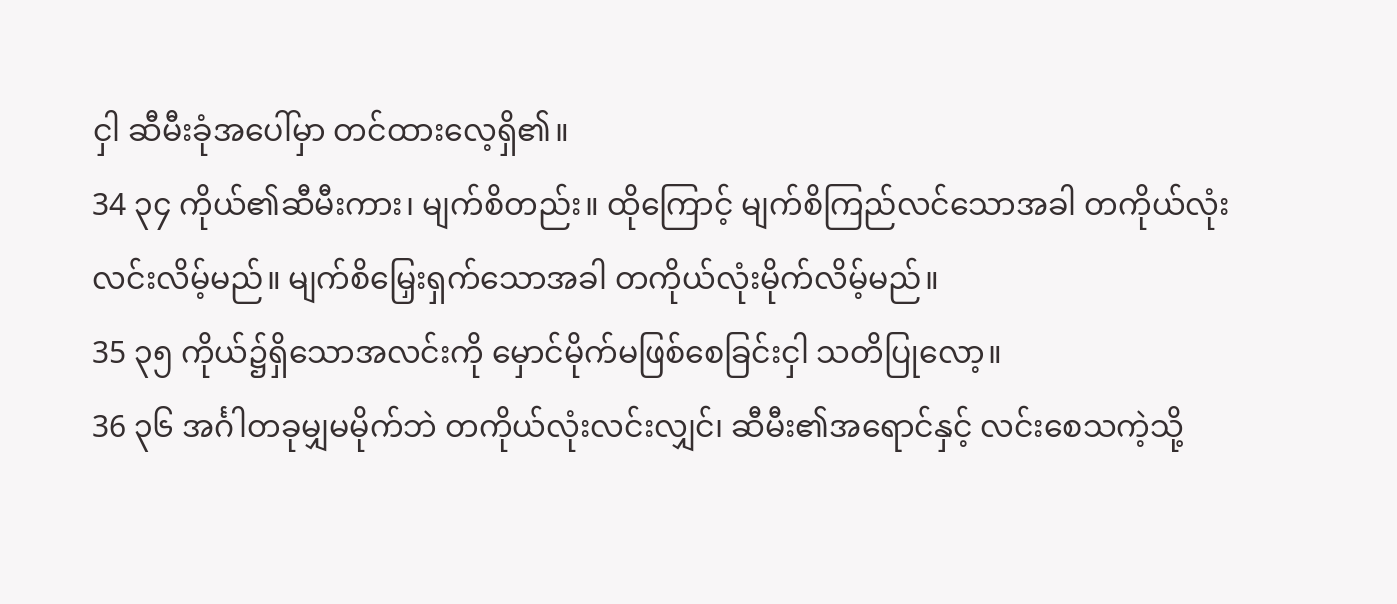ငှါ ဆီမီးခုံအပေါ်မှာ တင်ထားလေ့ရှိ၏။
34 ၃၄ ကိုယ်၏ဆီမီးကား၊ မျက်စိတည်း။ ထိုကြောင့် မျက်စိကြည်လင်သောအခါ တကိုယ်လုံးလင်းလိမ့်မည်။ မျက်စိမြှေးရှက်သောအခါ တကိုယ်လုံးမိုက်လိမ့်မည်။
35 ၃၅ ကိုယ်၌ရှိသောအလင်းကို မှောင်မိုက်မဖြစ်စေခြင်းငှါ သတိပြုလော့။
36 ၃၆ အင်္ဂါတခုမျှမမိုက်ဘဲ တကိုယ်လုံးလင်းလျှင်၊ ဆီမီး၏အရောင်နှင့် လင်းစေသကဲ့သို့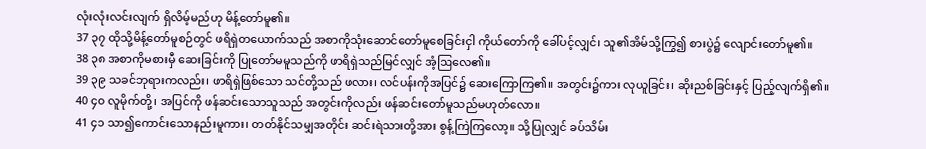လုံးလုံးလင်းလျက် ရှိလိမ့်မည်ဟု မိန့်တော်မူ၏။
37 ၃၇ ထိုသို့မိန့်တော်မူစဉ်တွင် ဖရိရှဲတယောက်သည် အစာကိုသုံးဆောင်တော်မူစေခြင်းငှါ ကိုယ်တော်ကို ခေါ်ပင့်လျှင်၊ သူ၏အိမ်သို့ကြွ၍ စားပွဲ၌ လျောင်းတော်မူ၏။
38 ၃၈ အစာကိုမစားမှီ ဆေးခြင်းကို ပြုတော်မမူသည်ကို ဖာရိရှဲသည်မြင်လျှင် အံ့ဩလေ၏။
39 ၃၉ သခင်ဘုရားကလည်း၊ ဖာရိရှဲဖြစ်သော သင်တို့သည် ဖလား၊ လင်ပန်းကိုအပြင်၌ ဆေးကြောကြ၏။ အတွင်း၌ကား လုယူခြင်း၊ ဆိုးညစ်ခြင်းနှင့် ပြည့်လျက်ရှိ၏။
40 ၄၀ လူမိုက်တို့၊ အပြင်ကို ဖန်ဆင်းသောသူသည် အတွင်းကိုလည်း ဖန်ဆင်းတော်မူသည်မဟုတ်လော။
41 ၄၁ သာ၍ကောင်းသောနည်းမူကား၊ တတ်နိုင်သမျှအတိုင်း ဆင်းရဲသားတို့အား စွန့်ကြဲကြလော့။ သို့ပြုလျှင် ခပ်သိမ်း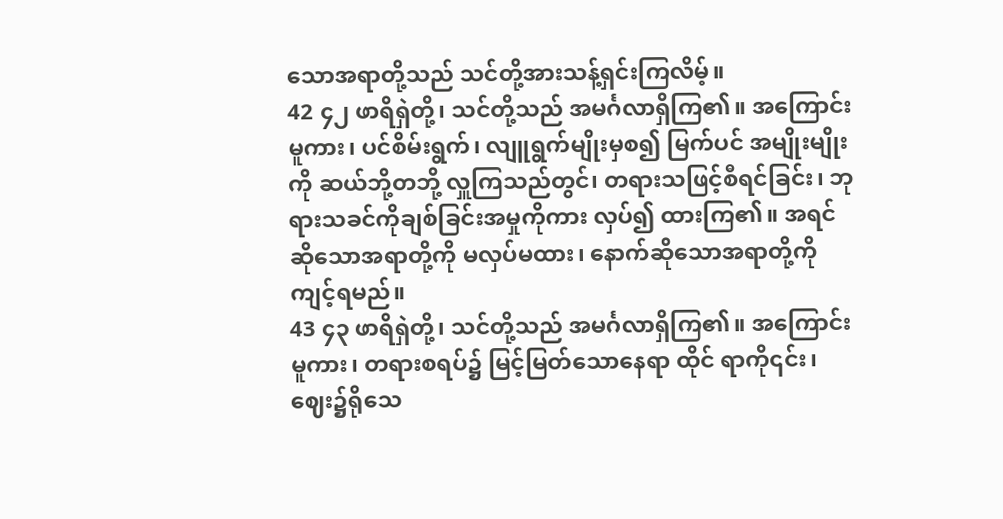သောအရာတို့သည် သင်တို့အားသန့်ရှင်းကြလိမ့်။
42 ၄၂ ဖာရိရှဲတို့၊ သင်တို့သည် အမင်္ဂလာရှိကြ၏။ အကြောင်းမူကား၊ ပင်စိမ်းရွက်၊ လျူရွက်မျိုးမှစ၍ မြက်ပင် အမျိုးမျိုးကို ဆယ်ဘို့တဘို့ လှူကြသည်တွင်၊ တရားသဖြင့်စီရင်ခြင်း၊ ဘုရားသခင်ကိုချစ်ခြင်းအမှုကိုကား လှပ်၍ ထားကြ၏။ အရင်ဆိုသောအရာတို့ကို မလှပ်မထား၊ နောက်ဆိုသောအရာတို့ကို ကျင့်ရမည်။
43 ၄၃ ဖာရိရှဲတို့၊ သင်တို့သည် အမင်္ဂလာရှိကြ၏။ အကြောင်းမူကား၊ တရားစရပ်၌ မြင့်မြတ်သောနေရာ ထိုင် ရာကို၎င်း၊ ဈေး၌ရိုသေ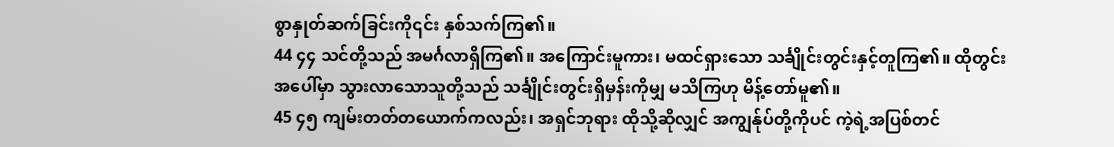စွာနှုတ်ဆက်ခြင်းကို၎င်း နှစ်သက်ကြ၏။
44 ၄၄ သင်တို့သည် အမင်္ဂလာရှိကြ၏။ အကြောင်းမူကား၊ မထင်ရှားသော သင်္ချိုင်းတွင်းနှင့်တူကြ၏။ ထိုတွင်းအပေါ်မှာ သွားလာသောသူတို့သည် သင်္ချိုင်းတွင်းရှိမှန်းကိုမျှ မသိကြဟု မိန့်တော်မူ၏။
45 ၄၅ ကျမ်းတတ်တယောက်ကလည်း၊ အရှင်ဘုရား ထိုသို့ဆိုလျှင် အကျွန်ုပ်တို့ကိုပင် ကဲ့ရဲ့အပြစ်တင်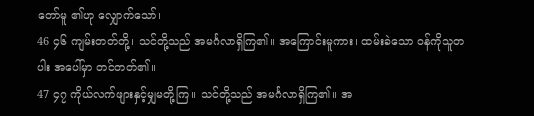တော်မူ ၏ဟု လျှောက်သော်၊
46 ၄၆ ကျမ်းတတ်တို့၊ သင်တို့သည် အမင်္ဂလာရှိကြ၏။ အကြောင်းမူကား၊ ထမ်းခဲသော ဝန်ကိုသူတပါး အပေါ်မှာ တင်တတ်၏။
47 ၄၇ ကိုယ်လက်ဖျားနှင့်မျှမတို့ကြ။ သင်တို့သည် အမင်္ဂလာရှိကြ၏။ အ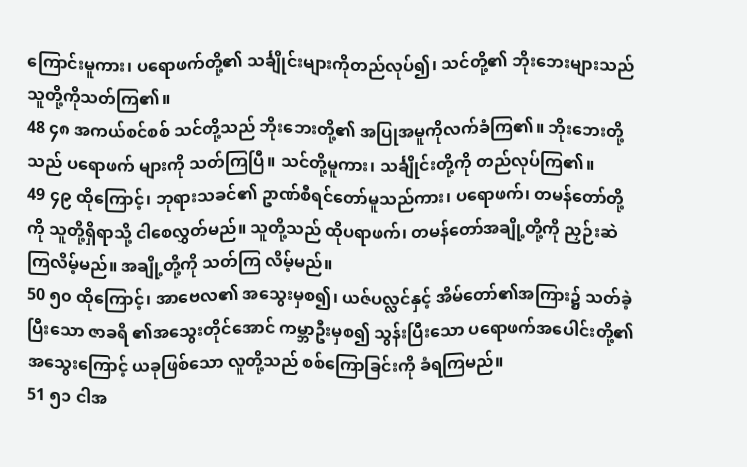ကြောင်းမူကား၊ ပရောဖက်တို့၏ သင်္ချိုင်းများကိုတည်လုပ်၍၊ သင်တို့၏ ဘိုးဘေးများသည် သူတို့ကိုသတ်ကြ၏။
48 ၄၈ အကယ်စင်စစ် သင်တို့သည် ဘိုးဘေးတို့၏ အပြုအမူကိုလက်ခံကြ၏။ ဘိုးဘေးတို့သည် ပရောဖက် များကို သတ်ကြပြီ။ သင်တို့မူကား၊ သင်္ချိုင်းတို့ကို တည်လုပ်ကြ၏။
49 ၄၉ ထိုကြောင့်၊ ဘုရားသခင်၏ ဥာဏ်စီရင်တော်မူသည်ကား၊ ပရောဖက်၊ တမန်တော်တို့ကို သူတို့ရှိရာသို့ ငါစေလွှတ်မည်။ သူတို့သည် ထိုပရာဖက်၊ တမန်တော်အချို့တို့ကို ညှဉ်းဆဲကြလိမ့်မည်။ အချို့တို့ကို သတ်ကြ လိမ့်မည်။
50 ၅၀ ထိုကြောင့်၊ အာဗေလ၏ အသွေးမှစ၍၊ ယဇ်ပလ္လင်နှင့် အိမ်တော်၏အကြား၌ သတ်ခဲ့ပြီးသော ဇာခရိ ၏အသွေးတိုင်အောင် ကမ္ဘာဦးမှစ၍ သွန်းပြီးသော ပရောဖက်အပေါင်းတို့၏အသွေးကြောင့် ယခုဖြစ်သော လူတို့သည် စစ်ကြောခြင်းကို ခံရကြမည်။
51 ၅၁ ငါအ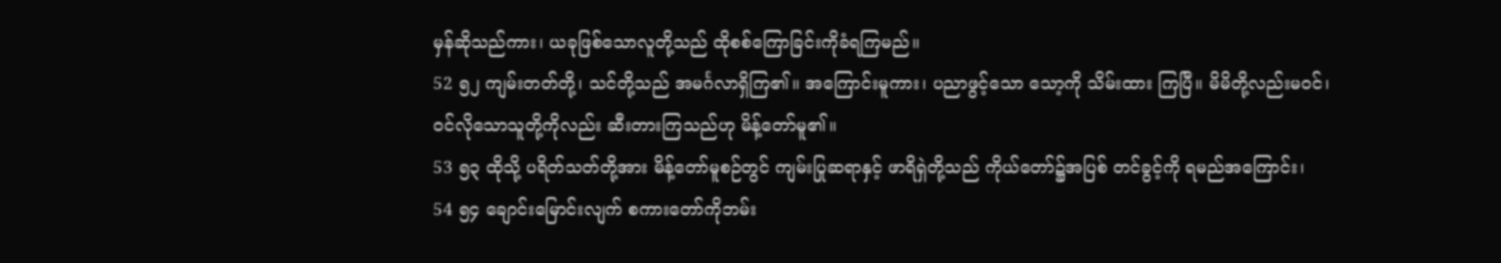မှန်ဆိုသည်ကား၊ ယခုဖြစ်သောလူတို့သည် ထိုစစ်ကြောခြင်းကိုခံရကြမည်။
52 ၅၂ ကျမ်းတတ်တို့၊ သင်တို့သည် အမင်္ဂလာရှိကြ၏။ အကြောင်းမူကား၊ ပညာဖွင့်သော သော့ကို သိမ်းထား ကြပြီ။ မိမိတို့လည်းမဝင်၊ ဝင်လိုသောသူတို့ကိုလည်း ဆီးတားကြသည်ဟု မိန့်တော်မူ၏။
53 ၅၃ ထိုသို့ ပရိတ်သတ်တို့အား မိန့်တော်မူစဉ်တွင် ကျမ်းပြုဆရာနှင့် ဖာရိရှဲတို့သည် ကိုယ်တော်၌အပြစ် တင်ခွင့်ကို ရမည်အကြောင်း၊
54 ၅၄ ချောင်းမြောင်းလျက် စကားတော်ကိုဘမ်း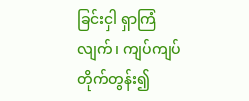ခြင်းငှါ ရှာကြံလျက်၊ ကျပ်ကျပ်တိုက်တွန်း၍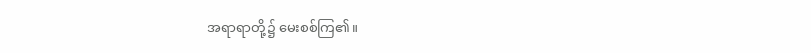အရာရာတို့၌ မေးစစ်ကြ၏။